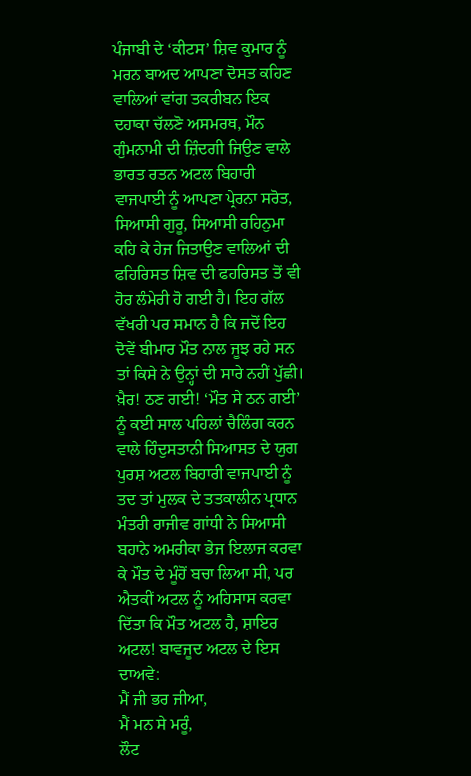ਪੰਜਾਬੀ ਦੇ ‘ਕੀਟਸ’ ਸ਼ਿਵ ਕੁਮਾਰ ਨੂੰ ਮਰਨ ਬਾਅਦ ਆਪਣਾ ਦੋਸਤ ਕਹਿਣ ਵਾਲਿਆਂ ਵਾਂਗ ਤਕਰੀਬਨ ਇਕ ਦਹਾਕਾ ਚੱਲਣੋ ਅਸਮਰਥ, ਮੌਨ ਗੁੰਮਨਾਮੀ ਦੀ ਜ਼ਿੰਦਗੀ ਜਿਉਣ ਵਾਲੇ ਭਾਰਤ ਰਤਨ ਅਟਲ ਬਿਹਾਰੀ ਵਾਜਪਾਈ ਨੂੰ ਆਪਣਾ ਪ੍ਰੇਰਨਾ ਸਰੋਤ, ਸਿਆਸੀ ਗੁਰੂ, ਸਿਆਸੀ ਰਹਿਨੁਮਾ ਕਹਿ ਕੇ ਹੇਜ ਜਿਤਾਉਣ ਵਾਲਿਆਂ ਦੀ ਫਹਿਰਿਸਤ ਸ਼ਿਵ ਦੀ ਫਹਰਿਸਤ ਤੋਂ ਵੀ ਹੋਰ ਲੰਮੇਰੀ ਹੋ ਗਈ ਹੈ। ਇਹ ਗੱਲ ਵੱਖਰੀ ਪਰ ਸਮਾਨ ਹੈ ਕਿ ਜਦੋਂ ਇਹ ਦੋਵੇਂ ਬੀਮਾਰ ਮੌਤ ਨਾਲ ਜੂਝ ਰਹੇ ਸਨ ਤਾਂ ਕਿਸੇ ਨੇ ਉਨ੍ਹਾਂ ਦੀ ਸਾਰੇ ਨਹੀਂ ਪੁੱਛੀ।
ਖ਼ੈਰ! ਠਣ ਗਈ! ‘ਮੌਤ ਸੇ ਠਨ ਗਈ’ ਨੂੰ ਕਈ ਸਾਲ ਪਹਿਲਾਂ ਚੈਲਿੰਗ ਕਰਨ ਵਾਲੇ ਹਿੰਦੁਸਤਾਨੀ ਸਿਆਸਤ ਦੇ ਯੁਗ ਪੁਰਸ਼ ਅਟਲ ਬਿਹਾਰੀ ਵਾਜਪਾਈ ਨੂੰ ਤਦ ਤਾਂ ਮੁਲਕ ਦੇ ਤਤਕਾਲੀਨ ਪ੍ਰਧਾਨ ਮੰਤਰੀ ਰਾਜੀਵ ਗਾਂਧੀ ਨੇ ਸਿਆਸੀ ਬਹਾਨੇ ਅਮਰੀਕਾ ਭੇਜ ਇਲਾਜ ਕਰਵਾ ਕੇ ਮੌਤ ਦੇ ਮੂੰਹੋਂ ਬਚਾ ਲਿਆ ਸੀ, ਪਰ ਐਤਕੀਂ ਅਟਲ ਨੂੰ ਅਹਿਸਾਸ ਕਰਵਾ ਦਿੱਤਾ ਕਿ ਮੌਤ ਅਟਲ ਹੈ, ਸ਼ਾਇਰ ਅਟਲ! ਬਾਵਜੂਦ ਅਟਲ ਦੇ ਇਸ ਦਾਅਵੇ:
ਮੈਂ ਜੀ ਭਰ ਜੀਆ,
ਮੈਂ ਮਨ ਸੇ ਮਰੂੰ,
ਲੌਟ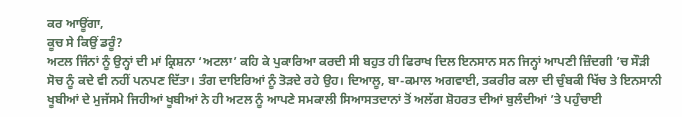ਕਰ ਆਊਂਗਾ,
ਕੂਚ ਸੇ ਕਿਉਂ ਡਰੂੰ?
ਅਟਲ ਜਿੰਨਾਂ ਨੂੰ ਉਨ੍ਹਾਂ ਦੀ ਮਾਂ ਕ੍ਰਿਸ਼ਨਾ ‘ਅਟਲਾ’ ਕਹਿ ਕੇ ਪੁਕਾਰਿਆ ਕਰਦੀ ਸੀ ਬਹੁਤ ਹੀ ਫਿਰਾਖ ਦਿਲ ਇਨਸਾਨ ਸਨ ਜਿਨ੍ਹਾਂ ਆਪਣੀ ਜ਼ਿੰਦਗੀ ’ਚ ਸੌੜੀ ਸੋਚ ਨੂੰ ਕਦੇ ਵੀ ਨਹੀਂ ਪਨਪਣ ਦਿੱਤਾ। ਤੰਗ ਦਾਇਰਿਆਂ ਨੂੰ ਤੋੜਦੇ ਰਹੇ ਉਹ। ਦਿਆਲੂ, ਬਾ-ਕਮਾਲ ਅਗਵਾਈ, ਤਕਰੀਰ ਕਲਾ ਦੀ ਚੁੰਬਕੀ ਖਿੱਚ ਤੇ ਇਨਸਾਨੀ ਖੂਬੀਆਂ ਦੇ ਮੁਜੱਸਮੇ ਜਿਹੀਆਂ ਖੂਬੀਆਂ ਨੇ ਹੀ ਅਟਲ ਨੂੰ ਆਪਣੇ ਸਮਕਾਲੀ ਸਿਆਸਤਦਾਨਾਂ ਤੋਂ ਅਲੱਗ ਸ਼ੋਹਰਤ ਦੀਆਂ ਬੁਲੰਦੀਆਂ ’ਤੇ ਪਹੁੰਚਾਈ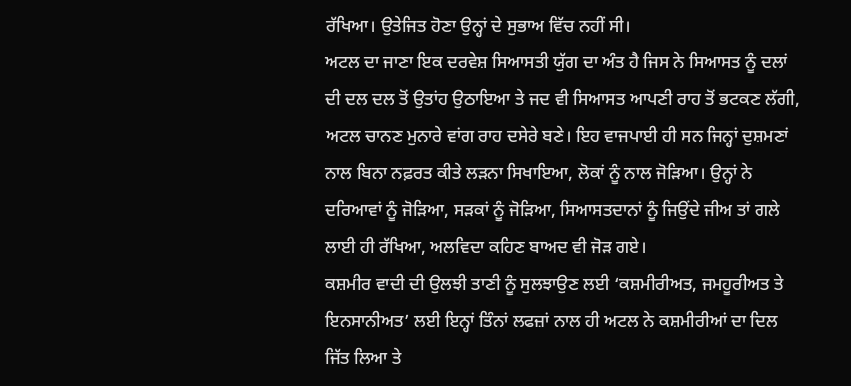ਰੱਖਿਆ। ਉਤੇਜਿਤ ਹੋਣਾ ਉਨ੍ਹਾਂ ਦੇ ਸੁਭਾਅ ਵਿੱਚ ਨਹੀਂ ਸੀ।
ਅਟਲ ਦਾ ਜਾਣਾ ਇਕ ਦਰਵੇਸ਼ ਸਿਆਸਤੀ ਯੁੱਗ ਦਾ ਅੰਤ ਹੈ ਜਿਸ ਨੇ ਸਿਆਸਤ ਨੂੰ ਦਲਾਂ ਦੀ ਦਲ ਦਲ ਤੋਂ ਉਤਾਂਹ ਉਠਾਇਆ ਤੇ ਜਦ ਵੀ ਸਿਆਸਤ ਆਪਣੀ ਰਾਹ ਤੋਂ ਭਟਕਣ ਲੱਗੀ, ਅਟਲ ਚਾਨਣ ਮੁਨਾਰੇ ਵਾਂਗ ਰਾਹ ਦਸੇਰੇ ਬਣੇ। ਇਹ ਵਾਜਪਾਈ ਹੀ ਸਨ ਜਿਨ੍ਹਾਂ ਦੁਸ਼ਮਣਾਂ ਨਾਲ ਬਿਨਾ ਨਫ਼ਰਤ ਕੀਤੇ ਲੜਨਾ ਸਿਖਾਇਆ, ਲੋਕਾਂ ਨੂੰ ਨਾਲ ਜੋੜਿਆ। ਉਨ੍ਹਾਂ ਨੇ ਦਰਿਆਵਾਂ ਨੂੰ ਜੋੜਿਆ, ਸੜਕਾਂ ਨੂੰ ਜੋੜਿਆ, ਸਿਆਸਤਦਾਨਾਂ ਨੂੰ ਜਿਉਂਦੇ ਜੀਅ ਤਾਂ ਗਲੇ ਲਾਈ ਹੀ ਰੱਖਿਆ, ਅਲਵਿਦਾ ਕਹਿਣ ਬਾਅਦ ਵੀ ਜੋੜ ਗਏ।
ਕਸ਼ਮੀਰ ਵਾਦੀ ਦੀ ਉਲਝੀ ਤਾਣੀ ਨੂੰ ਸੁਲਝਾਉਣ ਲਈ ‘ਕਸ਼ਮੀਰੀਅਤ, ਜਮਹੂਰੀਅਤ ਤੇ ਇਨਸਾਨੀਅਤ’ ਲਈ ਇਨ੍ਹਾਂ ਤਿੰਨਾਂ ਲਫਜ਼ਾਂ ਨਾਲ ਹੀ ਅਟਲ ਨੇ ਕਸ਼ਮੀਰੀਆਂ ਦਾ ਦਿਲ ਜਿੱਤ ਲਿਆ ਤੇ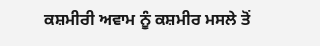ਕਸ਼ਮੀਰੀ ਅਵਾਮ ਨੂੰ ਕਸ਼ਮੀਰ ਮਸਲੇ ਤੋਂ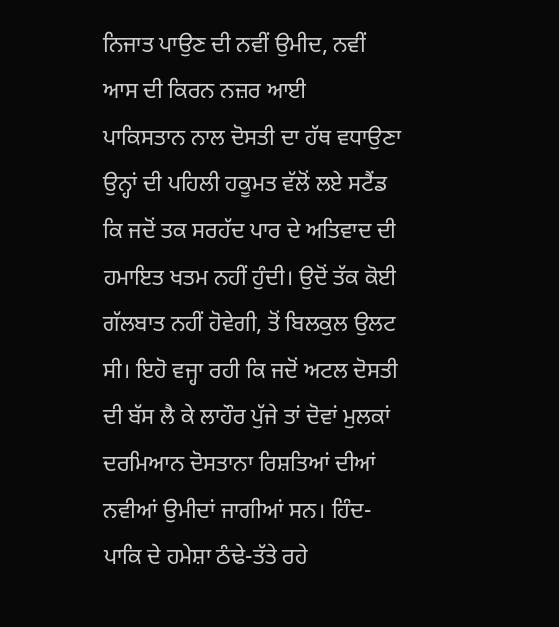ਨਿਜਾਤ ਪਾਉਣ ਦੀ ਨਵੀਂ ਉਮੀਦ, ਨਵੀਂ ਆਸ ਦੀ ਕਿਰਨ ਨਜ਼ਰ ਆਈ
ਪਾਕਿਸਤਾਨ ਨਾਲ ਦੋਸਤੀ ਦਾ ਹੱਥ ਵਧਾਉਣਾ ਉਨ੍ਹਾਂ ਦੀ ਪਹਿਲੀ ਹਕੂਮਤ ਵੱਲੋਂ ਲਏ ਸਟੈਂਡ ਕਿ ਜਦੋਂ ਤਕ ਸਰਹੱਦ ਪਾਰ ਦੇ ਅਤਿਵਾਦ ਦੀ ਹਮਾਇਤ ਖਤਮ ਨਹੀਂ ਹੁੰਦੀ। ਉਦੋਂ ਤੱਕ ਕੋਈ ਗੱਲਬਾਤ ਨਹੀਂ ਹੋਵੇਗੀ, ਤੋਂ ਬਿਲਕੁਲ ਉਲਟ ਸੀ। ਇਹੋ ਵਜ੍ਹਾ ਰਹੀ ਕਿ ਜਦੋਂ ਅਟਲ ਦੋਸਤੀ ਦੀ ਬੱਸ ਲੈ ਕੇ ਲਾਹੌਰ ਪੁੱਜੇ ਤਾਂ ਦੋਵਾਂ ਮੁਲਕਾਂ ਦਰਮਿਆਨ ਦੋਸਤਾਨਾ ਰਿਸ਼ਤਿਆਂ ਦੀਆਂ ਨਵੀਆਂ ਉਮੀਦਾਂ ਜਾਗੀਆਂ ਸਨ। ਹਿੰਦ-ਪਾਕਿ ਦੇ ਹਮੇਸ਼ਾ ਠੰਢੇ-ਤੱਤੇ ਰਹੇ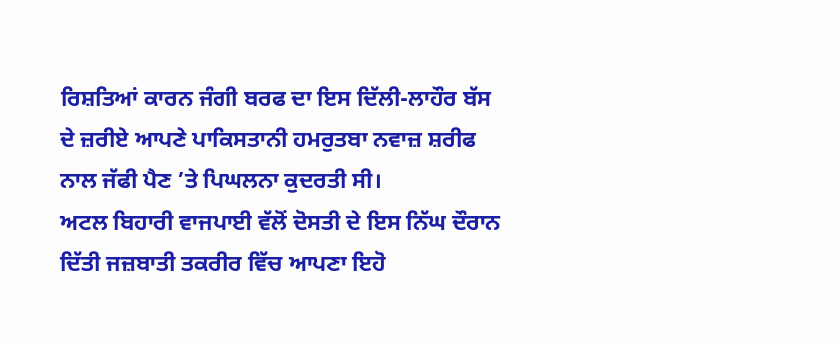ਰਿਸ਼ਤਿਆਂ ਕਾਰਨ ਜੰਗੀ ਬਰਫ ਦਾ ਇਸ ਦਿੱਲੀ-ਲਾਹੌਰ ਬੱਸ ਦੇ ਜ਼ਰੀਏ ਆਪਣੇ ਪਾਕਿਸਤਾਨੀ ਹਮਰੁਤਬਾ ਨਵਾਜ਼ ਸ਼ਰੀਫ ਨਾਲ ਜੱਫੀ ਪੈਣ ’ਤੇ ਪਿਘਲਨਾ ਕੁਦਰਤੀ ਸੀ।
ਅਟਲ ਬਿਹਾਰੀ ਵਾਜਪਾਈ ਵੱਲੋਂ ਦੋਸਤੀ ਦੇ ਇਸ ਨਿੱਘ ਦੌਰਾਨ ਦਿੱਤੀ ਜਜ਼ਬਾਤੀ ਤਕਰੀਰ ਵਿੱਚ ਆਪਣਾ ਇਹੋ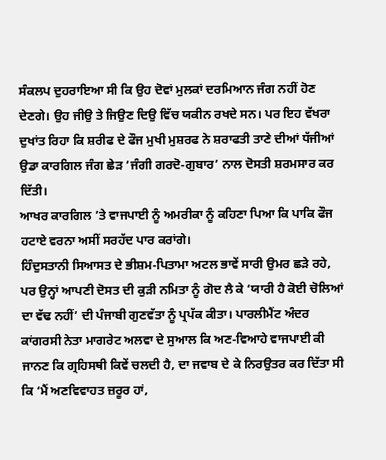ਸੰਕਲਪ ਦੁਹਰਾਇਆ ਸੀ ਕਿ ਉਹ ਦੋਵਾਂ ਮੁਲਕਾਂ ਦਰਮਿਆਨ ਜੰਗ ਨਹੀਂ ਹੋਣ ਦੇਣਗੇ। ਉਹ ਜੀਉ ਤੇ ਜਿਉਣ ਦਿਉ ਵਿੱਚ ਯਕੀਨ ਰਖਦੇ ਸਨ। ਪਰ ਇਹ ਵੱਖਰਾ ਦੁਖਾਂਤ ਰਿਹਾ ਕਿ ਸ਼ਰੀਫ ਦੇ ਫੌਜ ਮੁਖੀ ਮੁਸ਼ਰਫ ਨੇ ਸ਼ਰਾਫਤੀ ਤਾਣੇ ਦੀਆਂ ਧੱਜੀਆਂ ਉਡਾ ਕਾਰਗਿਲ ਜੰਗ ਛੇੜ ‘ਜੰਗੀ ਗਰਦੋ-ਗੁਬਾਰ’ ਨਾਲ ਦੋਸਤੀ ਸ਼ਰਮਸਾਰ ਕਰ ਦਿੱਤੀ।
ਆਖਰ ਕਾਰਗਿਲ ’ਤੇ ਵਾਜਪਾਈ ਨੂੰ ਅਮਰੀਕਾ ਨੂੰ ਕਹਿਣਾ ਪਿਆ ਕਿ ਪਾਕਿ ਫੌਜ ਹਟਾਏ ਵਰਨਾ ਅਸੀਂ ਸਰਹੱਦ ਪਾਰ ਕਰਾਂਗੇ।
ਹਿੰਦੁਸਤਾਨੀ ਸਿਆਸਤ ਦੇ ਭੀਸ਼ਮ-ਪਿਤਾਮਾ ਅਟਲ ਭਾਵੇਂ ਸਾਰੀ ਉਮਰ ਛੜੇ ਰਹੇ, ਪਰ ਉਨ੍ਹਾਂ ਆਪਣੀ ਦੋਸਤ ਦੀ ਕੁੜੀ ਨਮਿਤਾ ਨੂੰ ਗੋਦ ਲੈ ਕੇ ‘ਯਾਰੀ ਹੈ ਕੋਈ ਚੋਲਿਆਂ ਦਾ ਵੱਢ ਨਹੀਂ’ ਦੀ ਪੰਜਾਬੀ ਗੁਣਵੱਤਾ ਨੂੰ ਪ੍ਰਪੱਕ ਕੀਤਾ। ਪਾਰਲੀਮੈਂਟ ਅੰਦਰ ਕਾਂਗਰਸੀ ਨੇਤਾ ਮਾਗਰੇਟ ਅਲਵਾ ਦੇ ਸੁਆਲ ਕਿ ਅਣ-ਵਿਆਹੇ ਵਾਜਪਾਈ ਕੀ ਜਾਨਣ ਕਿ ਗ੍ਰਹਿਸਥੀ ਕਿਵੇਂ ਚਲਦੀ ਹੈ, ਦਾ ਜਵਾਬ ਦੇ ਕੇ ਨਿਰਉਤਰ ਕਰ ਦਿੱਤਾ ਸੀ ਕਿ ‘ਮੈਂ ਅਣਵਿਵਾਹਤ ਜ਼ਰੂਰ ਹਾਂ,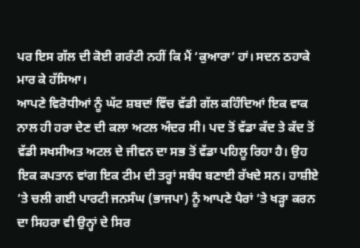ਪਰ ਇਸ ਗੱਲ ਦੀ ਕੋਈ ਗਰੰਟੀ ਨਹੀਂ ਕਿ ਮੈਂ ‘ਕੁਆਰਾ’ ਹਾਂ। ਸਦਨ ਠਹਾਕੇ ਮਾਰ ਕੇ ਹੱਸਿਆ।
ਆਪਣੇ ਵਿਰੋਧੀਆਂ ਨੂੰ ਘੱਟ ਸ਼ਬਦਾਂ ਵਿੱਚ ਵੱਡੀ ਗੱਲ ਕਹਿੰਦਿਆਂ ਇਕ ਵਾਕ ਨਾਲ ਹੀ ਹਰਾ ਦੇਣ ਦੀ ਕਲਾ ਅਟਲ ਅੰਦਰ ਸੀ। ਪਦ ਤੋਂ ਵੱਡਾ ਕੱਦ ਤੇ ਕੱਦ ਤੋਂ ਵੱਡੀ ਸਖਸੀਅਤ ਅਟਲ ਦੇ ਜੀਵਨ ਦਾ ਸਭ ਤੋਂ ਵੱਡਾ ਪਹਿਲੂ ਰਿਹਾ ਹੈ। ਉਹ ਇਕ ਕਪਤਾਨ ਵਾਂਗ ਇਕ ਟੀਮ ਦੀ ਤਰ੍ਹਾਂ ਸਬੰਧ ਬਣਾਈ ਰੱਖਦੇ ਸਨ। ਹਾਸ਼ੀਏ ’ਤੇ ਚਲੀ ਗਈ ਪਾਰਟੀ ਜਨਸੰਘ (ਭਾਜਪਾ) ਨੂੰ ਆਪਣੇ ਪੈਰਾਂ ’ਤੇ ਖੜ੍ਹਾ ਕਰਨ ਦਾ ਸਿਹਰਾ ਵੀ ਉਨ੍ਹਾਂ ਦੇ ਸਿਰ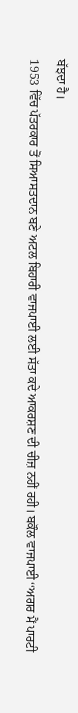ਬੱਝਦਾ ਹੈ।
1953 ਵਿੱਚ ਪੱਤਰਕਾਰ ਤੋਂ ਸਿਆਸਤਦਾਨ ਬਣੇ ਅਟਲ ਬਿਹਾਰੀ ਵਾਜਪਾਈ ਲਈ ਸੱਤਾ ਕਦੇ ਆਕਰਸ਼ਣ ਦੀ ਚੀਜ਼ ਨਹੀਂ ਰਹੀ। ਬਕੌਲ ਵਾਜਪਾਈ ‘‘ਅਗਰ ਮੈਂ ਪਾਰਟੀ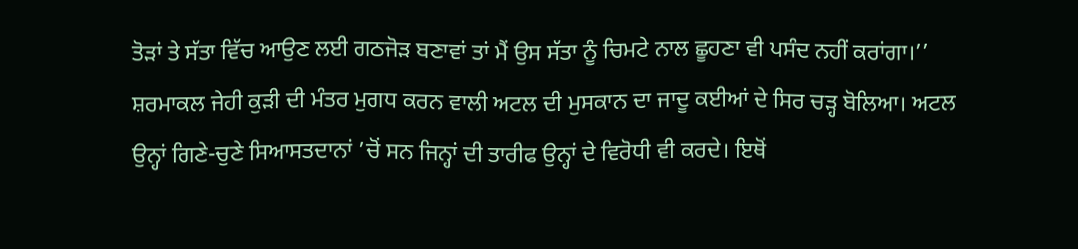ਤੋੜਾਂ ਤੇ ਸੱਤਾ ਵਿੱਚ ਆਉਣ ਲਈ ਗਠਜੋੜ ਬਣਾਵਾਂ ਤਾਂ ਮੈਂ ਉਸ ਸੱਤਾ ਨੂੰ ਚਿਮਟੇ ਨਾਲ ਛੂਹਣਾ ਵੀ ਪਸੰਦ ਨਹੀਂ ਕਰਾਂਗਾ।’’
ਸ਼ਰਮਾਕਲ ਜੇਹੀ ਕੁੜੀ ਦੀ ਮੰਤਰ ਮੁਗਧ ਕਰਨ ਵਾਲੀ ਅਟਲ ਦੀ ਮੁਸਕਾਨ ਦਾ ਜਾਦੂ ਕਈਆਂ ਦੇ ਸਿਰ ਚੜ੍ਹ ਬੋਲਿਆ। ਅਟਲ ਉਨ੍ਹਾਂ ਗਿਣੇ-ਚੁਣੇ ਸਿਆਸਤਦਾਨਾਂ ’ਚੋਂ ਸਨ ਜਿਨ੍ਹਾਂ ਦੀ ਤਾਰੀਫ ਉਨ੍ਹਾਂ ਦੇ ਵਿਰੋਧੀ ਵੀ ਕਰਦੇ। ਇਥੋਂ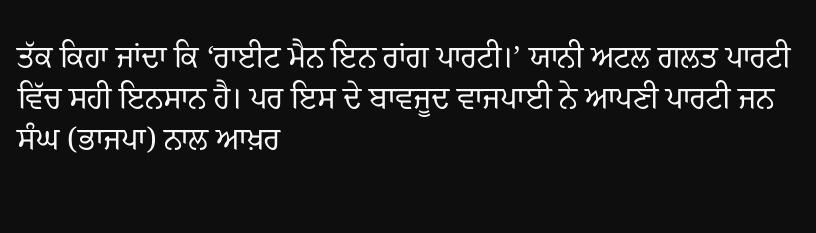ਤੱਕ ਕਿਹਾ ਜਾਂਦਾ ਕਿ ‘ਰਾਈਟ ਮੈਨ ਇਨ ਰਾਂਗ ਪਾਰਟੀ।’ ਯਾਨੀ ਅਟਲ ਗਲਤ ਪਾਰਟੀ ਵਿੱਚ ਸਹੀ ਇਨਸਾਨ ਹੈ। ਪਰ ਇਸ ਦੇ ਬਾਵਜੂਦ ਵਾਜਪਾਈ ਨੇ ਆਪਣੀ ਪਾਰਟੀ ਜਨ ਸੰਘ (ਭਾਜਪਾ) ਨਾਲ ਆਖ਼ਰ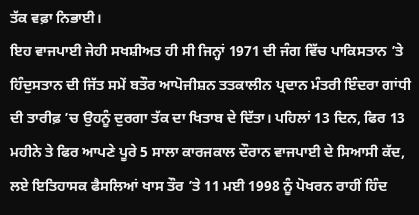ਤੱਕ ਵਫ਼ਾ ਨਿਭਾਈ।
ਇਹ ਵਾਜਪਾਈ ਜੇਹੀ ਸਖਸ਼ੀਅਤ ਹੀ ਸੀ ਜਿਨ੍ਹਾਂ 1971 ਦੀ ਜੰਗ ਵਿੱਚ ਪਾਕਿਸਤਾਨ ’ਤੇ ਹਿੰਦੁਸਤਾਨ ਦੀ ਜਿੱਤ ਸਮੇਂ ਬਤੌਰ ਆਪੋਜੀਸ਼ਨ ਤਤਕਾਲੀਨ ਪ੍ਰਦਾਨ ਮੰਤਰੀ ਇੰਦਰਾ ਗਾਂਧੀ ਦੀ ਤਾਰੀਫ਼ ’ਚ ਉਹਨੂੰ ਦੁਰਗਾ ਤੱਕ ਦਾ ਖਿਤਾਬ ਦੇ ਦਿੱਤਾ। ਪਹਿਲਾਂ 13 ਦਿਨ, ਫਿਰ 13 ਮਹੀਨੇ ਤੇ ਫਿਰ ਆਪਣੇ ਪੂਰੇ 5 ਸਾਲਾ ਕਾਰਜਕਾਲ ਦੌਰਾਨ ਵਾਜਪਾਈ ਦੇ ਸਿਆਸੀ ਕੱਦ, ਲਏ ਇਤਿਹਾਸਕ ਫੈਸਲਿਆਂ ਖਾਸ ਤੌਰ ’ਤੇ 11 ਮਈ 1998 ਨੂੰ ਪੋਖਰਨ ਰਾਹੀਂ ਹਿੰਦ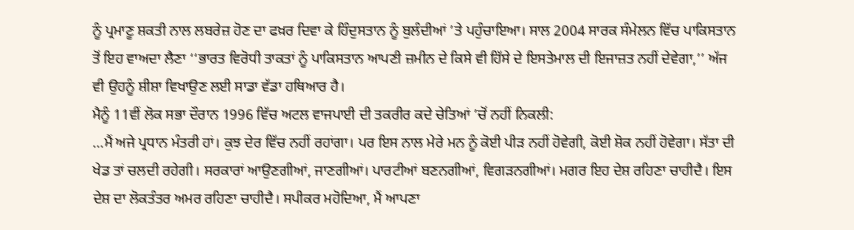ਨੂੰ ਪ੍ਰਮਾਣੂ ਸ਼ਕਤੀ ਨਾਲ ਲਬਰੇਜ਼ ਹੋਣ ਦਾ ਫਖ਼ਰ ਦਿਵਾ ਕੇ ਹਿੰਦੁਸਤਾਨ ਨੂੰ ਬੁਲੰਦੀਆਂ ’ਤੇ ਪਹੁੰਚਾਇਆ। ਸਾਲ 2004 ਸਾਰਕ ਸੰਮੇਲਨ ਵਿੱਚ ਪਾਕਿਸਤਾਨ ਤੋਂ ਇਹ ਵਾਅਦਾ ਲੈਣਾ ‘‘ਭਾਰਤ ਵਿਰੋਧੀ ਤਾਕਤਾਂ ਨੂੰ ਪਾਕਿਸਤਾਨ ਆਪਣੀ ਜ਼ਮੀਨ ਦੇ ਕਿਸੇ ਵੀ ਹਿੱਸੇ ਦੇ ਇਸਤੇਮਾਲ ਦੀ ਇਜਾਜ਼ਤ ਨਹੀਂ ਦੇਵੇਗਾ,’’ ਅੱਜ ਵੀ ਉਹਨੂੰ ਸ਼ੀਸ਼ਾ ਵਿਖਾਉਣ ਲਈ ਸਾਡਾ ਵੱਡਾ ਹਥਿਆਰ ਹੈ।
ਮੈਨੂੰ 11ਵੀਂ ਲੋਕ ਸਭਾ ਦੌਰਾਨ 1996 ਵਿੱਚ ਅਟਲ ਵਾਜਪਾਈ ਦੀ ਤਕਰੀਰ ਕਦੇ ਚੇਤਿਆਂ ’ਚੋਂ ਨਹੀਂ ਨਿਕਲੀ:
…ਮੈਂ ਅਜੇ ਪ੍ਰਧਾਨ ਮੰਤਰੀ ਹਾਂ। ਕੁਝ ਦੇਰ ਵਿੱਚ ਨਹੀਂ ਰਹਾਂਗਾ। ਪਰ ਇਸ ਨਾਲ ਮੇਰੇ ਮਨ ਨੂੰ ਕੋਈ ਪੀੜ ਨਹੀਂ ਹੋਵੇਗੀ, ਕੋਈ ਸ਼ੋਕ ਨਹੀਂ ਹੋਵੇਗਾ। ਸੱਤਾ ਦੀ ਖੇਡ ਤਾਂ ਚਲਦੀ ਰਹੇਗੀ। ਸਰਕਾਰਾਂ ਆਉਣਗੀਆਂ, ਜਾਣਗੀਆਂ। ਪਾਰਟੀਆਂ ਬਣਨਗੀਆਂ, ਵਿਗੜਨਗੀਆਂ। ਮਗਰ ਇਹ ਦੇਸ਼ ਰਹਿਣਾ ਚਾਹੀਦੈ। ਇਸ ਦੇਸ਼ ਦਾ ਲੋਕਤੰਤਰ ਅਮਰ ਰਹਿਣਾ ਚਾਹੀਦੈ। ਸਪੀਕਰ ਮਹੋਦਿਆ, ਮੈਂ ਆਪਣਾ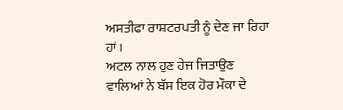ਅਸਤੀਫਾ ਰਾਸ਼ਟਰਪਤੀ ਨੂੰ ਦੇਣ ਜਾ ਰਿਹਾ ਹਾਂ।
ਅਟਲ ਨਾਲ ਹੁਣ ਹੇਜ ਜਿਤਾਉਣ ਵਾਲਿਆਂ ਨੇ ਬੱਸ ਇਕ ਹੋਰ ਮੌਕਾ ਦੇ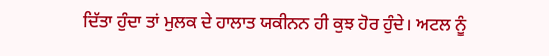ਦਿੱਤਾ ਹੁੰਦਾ ਤਾਂ ਮੁਲਕ ਦੇ ਹਾਲਾਤ ਯਕੀਨਨ ਹੀ ਕੁਝ ਹੋਰ ਹੁੰਦੇ। ਅਟਲ ਨੂੰ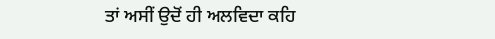ਤਾਂ ਅਸੀਂ ਉਦੋਂ ਹੀ ਅਲਵਿਦਾ ਕਹਿ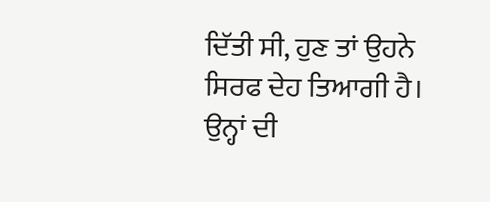ਦਿੱਤੀ ਸੀ, ਹੁਣ ਤਾਂ ਉਹਨੇ ਸਿਰਫ ਦੇਹ ਤਿਆਗੀ ਹੈ। ਉਨ੍ਹਾਂ ਦੀ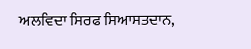ਅਲਵਿਦਾ ਸਿਰਫ ਸਿਆਸਤਦਾਨ,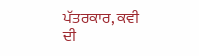ਪੱਤਰਕਾਰ, ਕਵੀ ਦੀ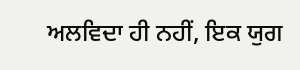ਅਲਵਿਦਾ ਹੀ ਨਹੀਂ, ਇਕ ਯੁਗ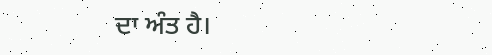ਦਾ ਅੰਤ ਹੈ।